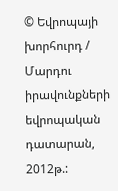© Եվրոպայի խորհուրդ / Մարդու իրավունքների եվրոպական դատարան, 2012թ.: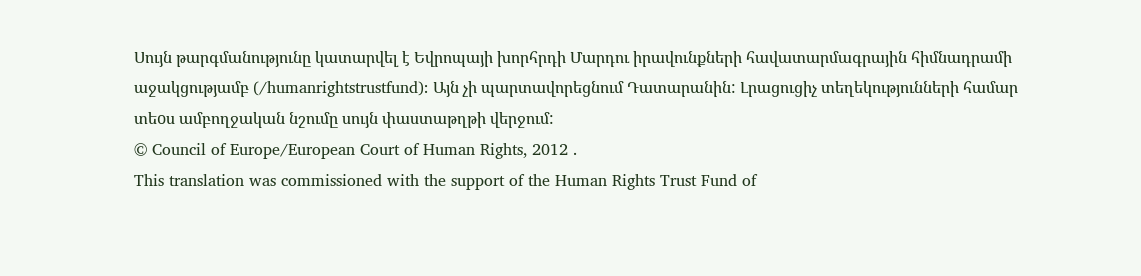Սույն թարգմանությունը կատարվել է Եվրոպայի խորհրդի Մարդու իրավունքների հավատարմագրային հիմնադրամի աջակցությամբ (/humanrightstrustfund): Այն չի պարտավորեցնում Դատարանին: Լրացուցիչ տեղեկությունների համար տեoս ամբողջական նշումը սույն փաստաթղթի վերջում:
© Council of Europe/European Court of Human Rights, 2012 .
This translation was commissioned with the support of the Human Rights Trust Fund of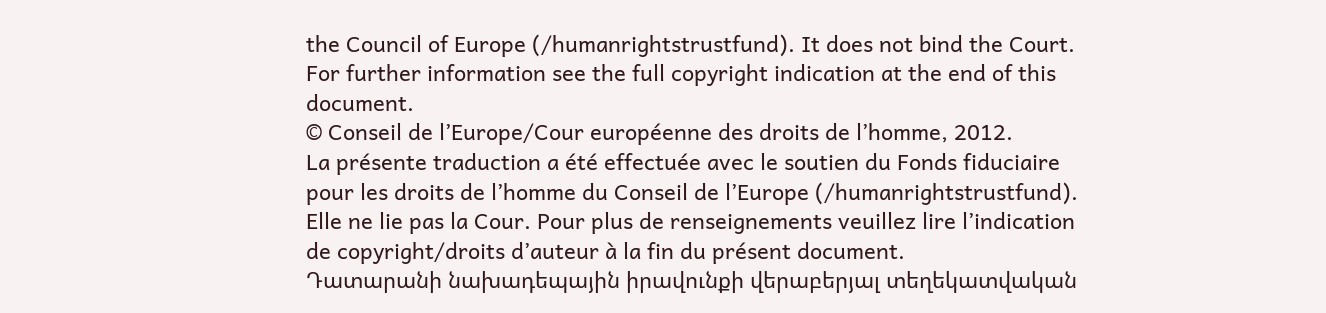the Council of Europe (/humanrightstrustfund). It does not bind the Court. For further information see the full copyright indication at the end of this document.
© Conseil de l’Europe/Cour européenne des droits de l’homme, 2012.
La présente traduction a été effectuée avec le soutien du Fonds fiduciaire pour les droits de l’homme du Conseil de l’Europe (/humanrightstrustfund). Elle ne lie pas la Cour. Pour plus de renseignements veuillez lire l’indication de copyright/droits d’auteur à la fin du présent document.
Դատարանի նախադեպային իրավունքի վերաբերյալ տեղեկատվական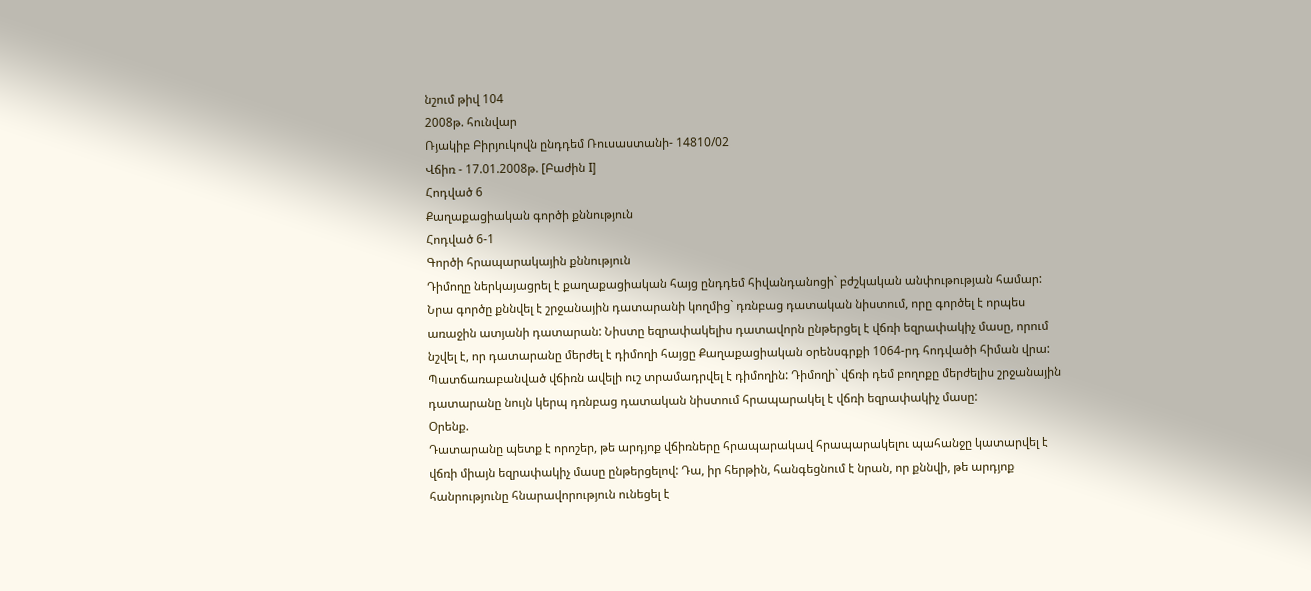նշում թիվ 104
2008թ. հունվար
Ռյակիբ Բիրյուկովն ընդդեմ Ռուսաստանի- 14810/02
Վճիռ - 17.01.2008թ. [Բաժին I]
Հոդված 6
Քաղաքացիական գործի քննություն
Հոդված 6-1
Գործի հրապարակային քննություն
Դիմողը ներկայացրել է քաղաքացիական հայց ընդդեմ հիվանդանոցի` բժշկական անփութության համար: Նրա գործը քննվել է շրջանային դատարանի կողմից` դռնբաց դատական նիստում, որը գործել է որպես առաջին ատյանի դատարան: Նիստը եզրափակելիս դատավորն ընթերցել է վճռի եզրափակիչ մասը, որում նշվել է, որ դատարանը մերժել է դիմողի հայցը Քաղաքացիական օրենսգրքի 1064-րդ հոդվածի հիման վրա: Պատճառաբանված վճիռն ավելի ուշ տրամադրվել է դիմողին: Դիմողի` վճռի դեմ բողոքը մերժելիս շրջանային դատարանը նույն կերպ դռնբաց դատական նիստում հրապարակել է վճռի եզրափակիչ մասը:
Օրենք.
Դատարանը պետք է որոշեր, թե արդյոք վճիռները հրապարակավ հրապարակելու պահանջը կատարվել է վճռի միայն եզրափակիչ մասը ընթերցելով: Դա, իր հերթին, հանգեցնում է նրան, որ քննվի, թե արդյոք հանրությունը հնարավորություն ունեցել է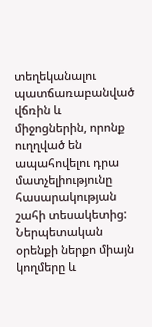տեղեկանալու պատճառաբանված վճռին և միջոցներին, որոնք ուղղված են ապահովելու դրա մատչելիությունը հասարակության շահի տեսակետից: Ներպետական օրենքի ներքո միայն կողմերը և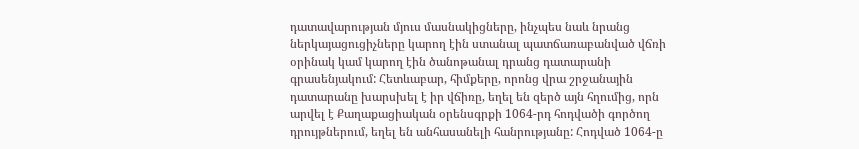դատավարության մյուս մասնակիցները, ինչպես նաև նրանց ներկայացուցիչները կարող էին ստանալ պատճառաբանված վճռի օրինակ կամ կարող էին ծանոթանալ դրանց դատարանի գրասենյակում: Հետևաբար, հիմքերը, որոնց վրա շրջանային դատարանը խարսխել է իր վճիռը, եղել են զերծ այն հղումից, որն արվել է Քաղաքացիական օրենսգրքի 1064-րդ հոդվածի գործող դրույթներում, եղել են անհասանելի հանրությանը: Հոդված 1064-ը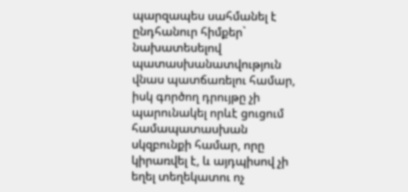պարզապես սահմանել է ընդհանուր հիմքեր` նախատեսելով պատասխանատվություն վնաս պատճառելու համար, իսկ գործող դրույթը չի պարունակել որևէ ցուցում համապատասխան սկզբունքի համար, որը կիրառվել է, և այդպիսով չի եղել տեղեկատու ոչ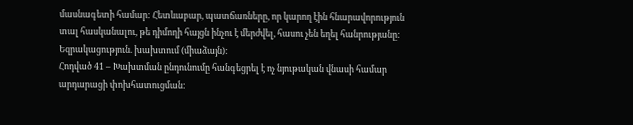մասնագետի համար: Հետևաբար, պատճառները, որ կարող էին հնարավորություն տալ հասկանալու, թե դիմողի հայցն ինչու է մերժվել, հասու չեն եղել հանրությանը:
Եզրակացություն. խախտում (միաձայն):
Հոդված 41 – Խախտման ընդունումը հանգեցրել է ոչ նյութական վնասի համար արդարացի փոխհատուցման: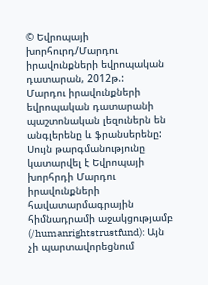© Եվրոպայի խորհուրդ/Մարդու իրավունքների եվրոպական դատարան, 2012թ.:
Մարդու իրավունքների եվրոպական դատարանի պաշտոնական լեզուներն են անգլերենը և ֆրանսերենը: Սույն թարգմանությունը կատարվել է Եվրոպայի խորհրդի Մարդու իրավունքների հավատարմագրային հիմնադրամի աջակցությամբ (/humanrightstrustfund): Այն չի պարտավորեցնում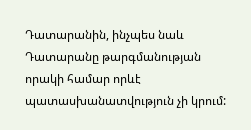Դատարանին, ինչպես նաև Դատարանը թարգմանության որակի համար որևէ պատասխանատվություն չի կրում: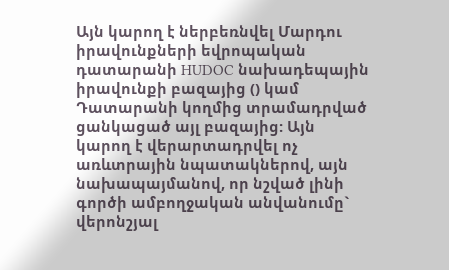Այն կարող է ներբեռնվել Մարդու իրավունքների եվրոպական դատարանի HUDOC նախադեպային իրավունքի բազայից () կամ Դատարանի կողմից տրամադրված ցանկացած այլ բազայից: Այն կարող է վերարտադրվել ոչ առևտրային նպատակներով, այն նախապայմանով, որ նշված լինի գործի ամբողջական անվանումը` վերոնշյալ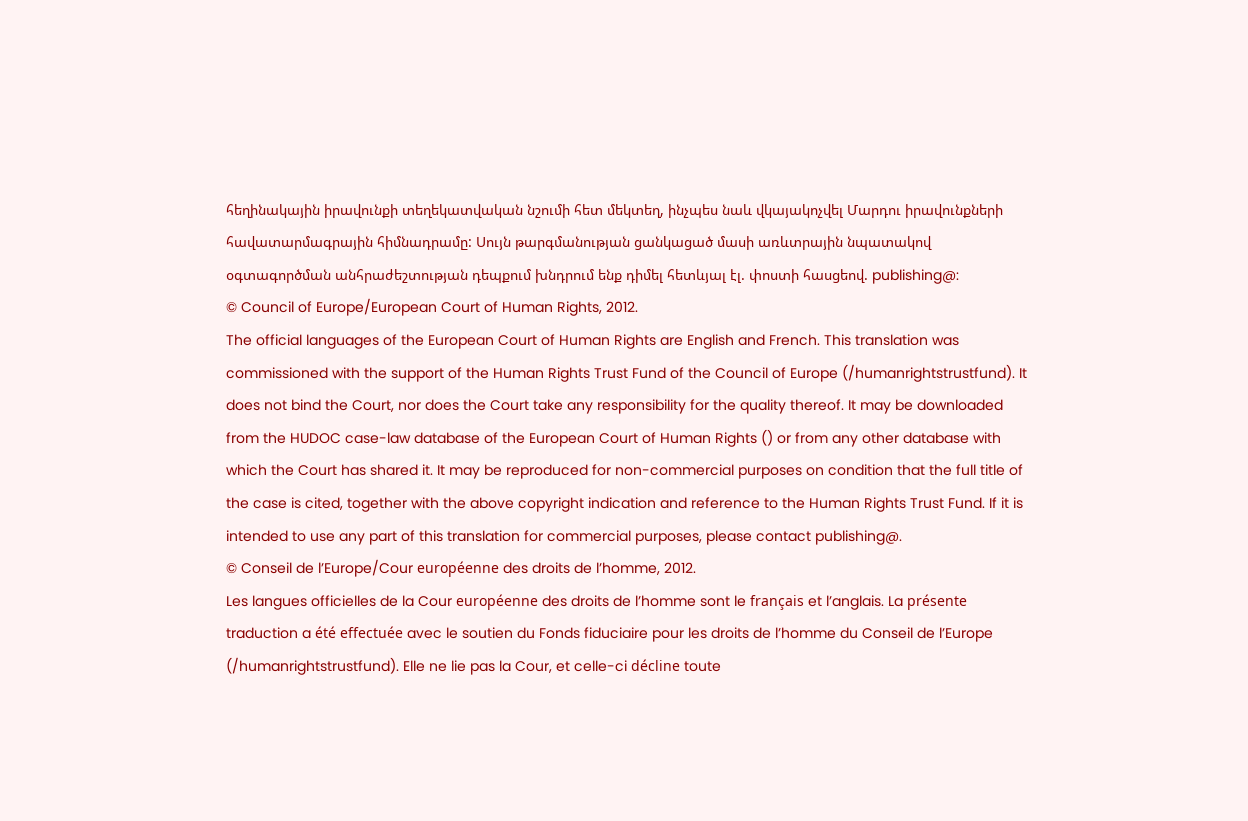հեղինակային իրավունքի տեղեկատվական նշումի հետ մեկտեղ, ինչպես նաև վկայակոչվել Մարդու իրավունքների հավատարմագրային հիմնադրամը: Սույն թարգմանության ցանկացած մասի առևտրային նպատակով օգտագործման անհրաժեշտության դեպքում խնդրում ենք դիմել հետևյալ էլ. փոստի հասցեով. publishing@:
© Council of Europe/European Court of Human Rights, 2012.
The official languages of the European Court of Human Rights are English and French. This translation was commissioned with the support of the Human Rights Trust Fund of the Council of Europe (/humanrightstrustfund). It does not bind the Court, nor does the Court take any responsibility for the quality thereof. It may be downloaded from the HUDOC case-law database of the European Court of Human Rights () or from any other database with which the Court has shared it. It may be reproduced for non-commercial purposes on condition that the full title of the case is cited, together with the above copyright indication and reference to the Human Rights Trust Fund. If it is intended to use any part of this translation for commercial purposes, please contact publishing@.
© Conseil de l’Europe/Cour européenne des droits de l’homme, 2012.
Les langues officielles de la Cour européenne des droits de l’homme sont le français et l’anglais. La présente traduction a été effectuée avec le soutien du Fonds fiduciaire pour les droits de l’homme du Conseil de l’Europe (/humanrightstrustfund). Elle ne lie pas la Cour, et celle-ci décline toute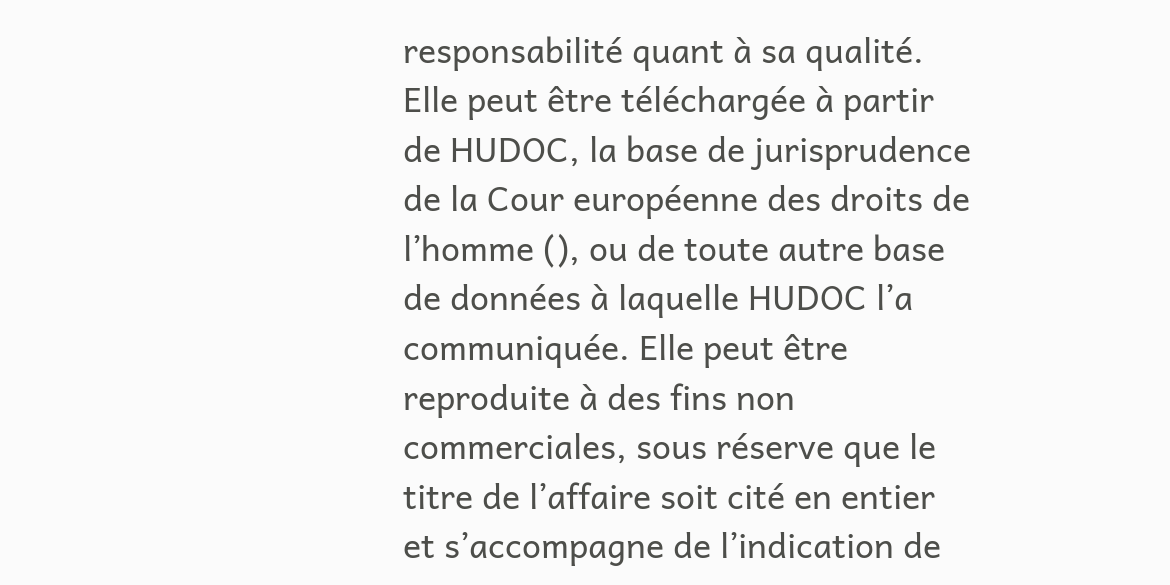responsabilité quant à sa qualité. Elle peut être téléchargée à partir de HUDOC, la base de jurisprudence de la Cour européenne des droits de l’homme (), ou de toute autre base de données à laquelle HUDOC l’a communiquée. Elle peut être reproduite à des fins non commerciales, sous réserve que le titre de l’affaire soit cité en entier et s’accompagne de l’indication de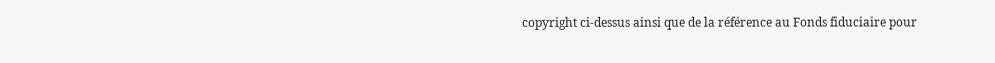copyright ci-dessus ainsi que de la référence au Fonds fiduciaire pour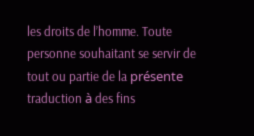les droits de l’homme. Toute personne souhaitant se servir de tout ou partie de la présente traduction à des fins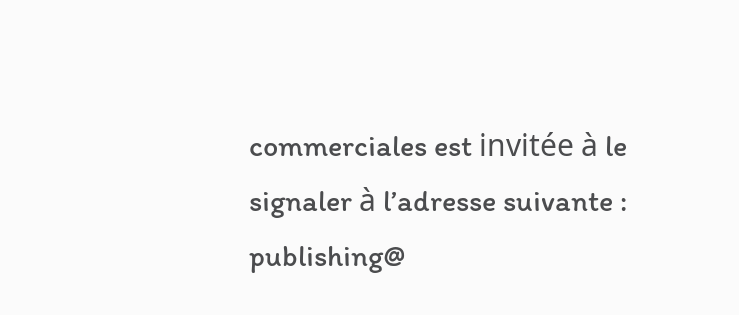commerciales est invitée à le signaler à l’adresse suivante : publishing@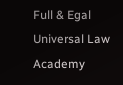Full & Egal Universal Law Academy